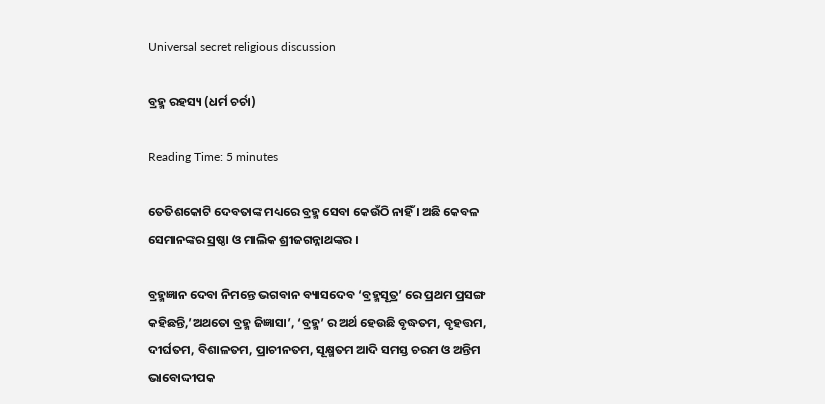Universal secret religious discussion

ବ୍ରହ୍ମ ରହସ୍ୟ (ଧର୍ମ ଚର୍ଚା)

Reading Time: 5 minutes

ତେତିଶକୋଟି ଦେବତାଙ୍କ ମଧ୍ୟରେ ବ୍ରହ୍ମ ସେବା କେଉଁଠି ନାହିଁ । ଅଛି କେବଳ ସେମାନଙ୍କର ସ୍ରଷ୍ଠା ଓ ମାଲିକ ଶ୍ରୀଜଗନ୍ନାଥଙ୍କର ।

ବ୍ରହ୍ମଜ୍ଞାନ ଦେବା ନିମନ୍ତେ ଭଗବାନ ବ୍ୟାସଦେବ ‘ବ୍ରହ୍ମସୂତ୍ର’ ରେ ପ୍ରଥମ ପ୍ରସଙ୍ଗ କହିଛନ୍ତି,’ଅଥତୋ ବ୍ରହ୍ମ ଜିଜ୍ଞାସା’, ‘ବ୍ରହ୍ମ’ ର ଅର୍ଥ ହେଉଛି ବୃଦ୍ଧତମ, ବୃହତ୍ତମ, ଦୀର୍ଘତମ, ବିଶାଳତମ, ପ୍ରାଚୀନତମ, ସୂକ୍ଷ୍ମତମ ଆଦି ସମସ୍ତ ଚରମ ଓ ଅନ୍ତିମ ଭାବୋଦ୍ଦୀପକ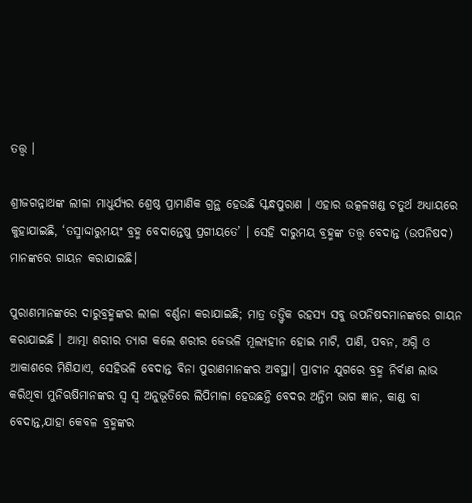ତତ୍ତ୍ଵ ।

ଶ୍ରୀଜଗନ୍ନାଥଙ୍କ ଲୀଳା ମାଧୁର୍ଯ୍ୟର ଶ୍ରେଷ୍ଠ ପ୍ରାମାଣିକ ଗ୍ରନ୍ଥ ହେଉଛି ସ୍କନ୍ଧପୁରାଣ । ଏହାର ଉତ୍କଳଖଣ୍ଡ ଚତୁର୍ଥ ଅଧ୍ୟାୟରେ କୁହାଯାଇଛି, ‘ତସ୍ମାଦ୍ଦାରୁମୟଂ ବ୍ରହ୍ମ ବେଦାନ୍ତେଷୁ ପ୍ରଗୀୟତେ’ । ସେହି ଦାରୁମୟ ବ୍ରହ୍ମଙ୍କ ତତ୍ତ୍ଵ ବେଦାନ୍ତ (ଉପନିଷଦ) ମାନଙ୍କରେ ଗାୟନ କରାଯାଇଛି।

ପୁରାଣମାନଙ୍କରେ ଦାରୁବ୍ରହ୍ମଙ୍କର ଲୀଳା ବର୍ଣ୍ଣନା କରାଯାଇଛି; ମାତ୍ର ତତ୍ତ୍ଵିକ ରହସ୍ୟ ସବୁ ଉପନିଷଦମାନଙ୍କରେ ଗାୟନ କରାଯାଇଛି । ଆତ୍ମା ଶରୀର ତ୍ୟାଗ କଲେ ଶରୀର ଜେଭଳି ମୂଲ୍ୟହୀନ ହୋଇ ମାଟି, ପାଣି, ପବନ, ଅଗ୍ନି ଓ ଆକାଶରେ ମିଶିଯାଏ, ସେହିଭଳି ବେଦାନ୍ତ ବିନା ପୁରାଣମାନଙ୍କର ଅବସ୍ଥା। ପ୍ରାଚୀନ ଯୁଗରେ ବ୍ରହ୍ମ ନିର୍ବାଣ ଲାଭ କରିଥିବା ମୁନିଋଷିମାନଙ୍କର ସ୍ଵ ସ୍ଵ ଅନୁଭୂତିରେ ଲିପିମାଳା ହେଉଛନ୍ତି ବେଦର ଅନ୍ତିମ ଭାଗ ଜ୍ଞାନ, କାଣ୍ଡ ବା ବେଦାନ୍ତ,ଯାହା କେବଳ ବ୍ରହ୍ମଙ୍କର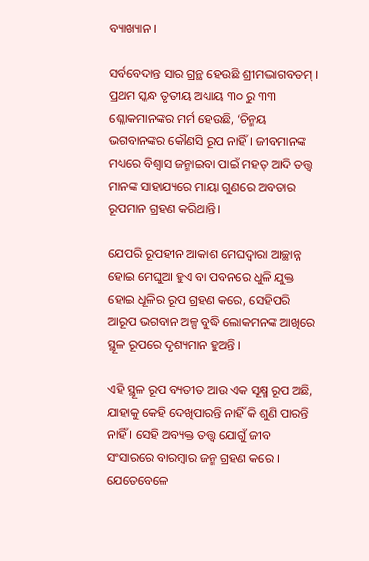ବ୍ୟାଖ୍ୟାନ ।

ସର୍ବବେଦାନ୍ତ ସାର ଗ୍ରନ୍ଥ ହେଉଛି ଶ୍ରୀମଦ୍ଭାଗବତମ୍ । ପ୍ରଥମ ସ୍କନ୍ଧ ତୃତୀୟ ଅଧ୍ୟାୟ ୩୦ ରୁ ୩୩ ଶ୍ଳୋକମାନଙ୍କର ମର୍ମ ହେଉଛି, ‘ଚିନ୍ମୟ ଭଗବାନଙ୍କର କୌଣସି ରୂପ ନାହିଁ । ଜୀବମାନଙ୍କ ମଧ୍ୟରେ ବିଶ୍ଵାସ ଜନ୍ମାଇବା ପାଇଁ ମହତ୍ ଆଦି ତତ୍ତ୍ଵ ମାନଙ୍କ ସାହାଯ୍ୟରେ ମାୟା ଗୁଣରେ ଅବତାର ରୂପମାନ ଗ୍ରହଣ କରିଥାନ୍ତି।

ଯେପରି ରୂପହୀନ ଆକାଶ ମେଘଦ୍ଵାରା ଆଚ୍ଛାନ୍ନ ହୋଇ ମେଘୁଆ ହୁଏ ବା ପବନରେ ଧୁଳି ଯୁକ୍ତ ହୋଇ ଧୂଳିର ରୂପ ଗ୍ରହଣ କରେ, ସେହିପରି ଆରୂପ ଭଗବାନ ଅଳ୍ପ ବୁଦ୍ଧି ଲୋକମନଙ୍କ ଆଖିରେ ସ୍ଥୂଳ ରୂପରେ ଦୃଶ୍ୟମାନ ହୁଅନ୍ତି ।

ଏହି ସ୍ଥୂଳ ରୂପ ବ୍ୟତୀତ ଆଉ ଏକ ସୂକ୍ଷ୍ମ ରୂପ ଅଛି, ଯାହାକୁ କେହି ଦେଖିପାରନ୍ତି ନାହିଁ କି ଶୁଣି ପାରନ୍ତି ନାହିଁ । ସେହି ଅବ୍ୟକ୍ତ ତତ୍ତ୍ଵ ଯୋଗୁଁ ଜୀବ ସଂସାରରେ ବାରମ୍ବାର ଜନ୍ମ ଗ୍ରହଣ କରେ । ଯେତେବେଳେ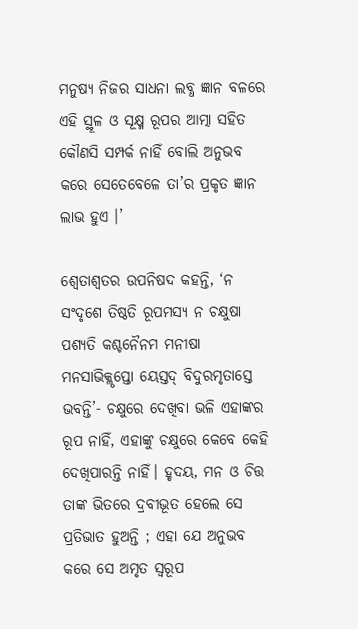ମନୁଷ୍ୟ ନିଜର ସାଧନା ଲବ୍ଧ ଜ୍ଞାନ ବଳରେ ଏହି ସ୍ଥୂଳ ଓ ସୂକ୍ଷ୍ମ ରୂପର ଆତ୍ମା ସହିତ କୌଣସି ସମ୍ପର୍କ ନାହିଁ ବୋଲି ଅନୁଭବ କରେ ସେତେବେଳେ ତା’ର ପ୍ରକୃତ ଜ୍ଞାନ ଲାଭ ହୁଏ ।’

ଶ୍ଵେତାଶ୍ଵତର ଉପନିଷଦ କହନ୍ତି, ‘ନ ସଂଦୃଶେ ତିଷ୍ଠତି ରୂପମସ୍ୟ ନ ଚକ୍ଷୁଷା ପଶ୍ୟତି କଶ୍ଚନୈନମ ମନୀଷା ମନସାଭିକ୍ଲୃପ୍ତୋ ୟେସ୍ତଦ୍ ବିଦୁରମୃତାସ୍ତେ ଭବନ୍ତି’- ଚକ୍ଷୁରେ ଦେଖିବା ଭଳି ଏହାଙ୍କର ରୂପ ନାହିଁ, ଏହାଙ୍କୁ ଚକ୍ଷୁରେ କେବେ କେହି ଦେଖିପାରନ୍ତି ନାହିଁ। ହୃଦୟ, ମନ ଓ ଚିତ୍ତ ତାଙ୍କ ଭିତରେ ଦ୍ରବୀଭୂତ ହେଲେ ସେ ପ୍ରତିଭାତ ହୁଅନ୍ତି ; ଏହା ଯେ ଅନୁଭବ କରେ ସେ ଅମୃତ ସ୍ୱରୂପ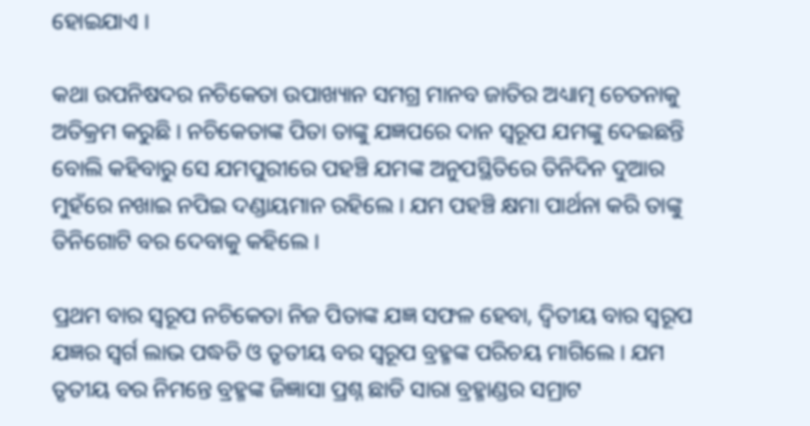ହୋଇଯାଏ ।

କଥା ଉପନିଷଦର ନଚିକେତା ଉପାଖ୍ୟାନ ସମଗ୍ର ମାନବ ଜାତିର ଅଧ୍ୟାତ୍ମ ଚେତନାକୁ ଅତିକ୍ରମ କରୁଛି । ନଚିକେତାଙ୍କ ପିତା ତାଙ୍କୁ ଯଜ୍ଞପରେ ଦାନ ସ୍ୱରୂପ ଯମଙ୍କୁ ଦେଇଛନ୍ତି ବୋଲି କହିବାରୁ ସେ ଯମପୁରୀରେ ପହଞ୍ଚି ଯମଙ୍କ ଅନୁପସ୍ଥିତିରେ ତିନିଦିନ ଦୁଆର ମୁହଁରେ ନଖାଇ ନପିଇ ଦଣ୍ଡାୟମାନ ରହିଲେ । ଯମ ପହଞ୍ଚି କ୍ଷମା ପାର୍ଥନା କରି ତାଙ୍କୁ ତିନିଗୋଟି ବର ଦେବାକୁ କହିଲେ ।

ପ୍ରଥମ ବାର ସ୍ୱରୂପ ନଚିକେତା ନିଜ ପିତାଙ୍କ ଯଜ୍ଞ ସଫଳ ହେବା, ଦ୍ଵିତୀୟ ବାର ସ୍ୱରୂପ ଯଜ୍ଞର ସ୍ଵର୍ଗ ଲାଭ ପଦ୍ଧତି ଓ ତୃତୀୟ ବର ସ୍ୱରୂପ ବ୍ରହ୍ମଙ୍କ ପରିଚୟ ମାଗିଲେ । ଯମ ତୃତୀୟ ବର ନିମନ୍ତେ ବ୍ରହ୍ମଙ୍କ ଜିଜ୍ଞାସା ପ୍ରଶ୍ନ ଛାଡି ସାରା ବ୍ରହ୍ମାଣ୍ଡର ସମ୍ରାଟ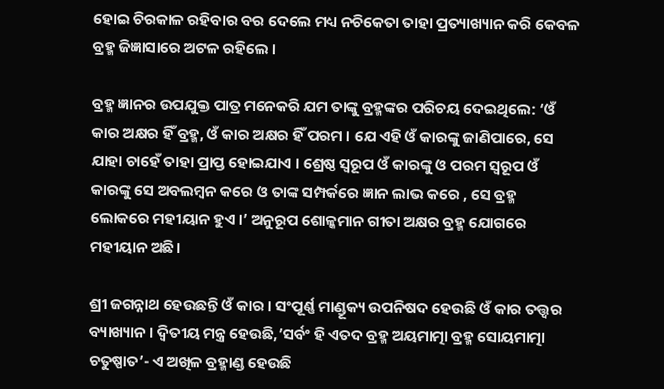ହୋଇ ଚିରକାଳ ରହିବାର ବର ଦେଲେ ମଧ୍ୟ ନଚିକେତା ତାହା ପ୍ରତ୍ୟାଖ୍ୟାନ କରି କେବଳ ବ୍ରହ୍ମ ଜିଜ୍ଞାସାରେ ଅଟଳ ରହିଲେ ।

ବ୍ରହ୍ମ ଜ୍ଞାନର ଉପଯୁକ୍ତ ପାତ୍ର ମନେକରି ଯମ ତାଙ୍କୁ ବ୍ରହ୍ମଙ୍କର ପରିଚୟ ଦେଇଥିଲେ: ‘ଓଁ କାର ଅକ୍ଷର ହିଁ ବ୍ରହ୍ମ, ଓଁ କାର ଅକ୍ଷର ହିଁ ପରମ । ଯେ ଏହି ଓଁ କାରଙ୍କୁ ଜାଣିପାରେ, ସେ ଯାହା ଚାହେଁ ତାହା ପ୍ରାପ୍ତ ହୋଇଯାଏ । ଶ୍ରେଷ୍ଠ ସ୍ୱରୂପ ଓଁ କାରଙ୍କୁ ଓ ପରମ ସ୍ୱରୂପ ଓଁ କାରଙ୍କୁ ସେ ଅବଲମ୍ବନ କରେ ଓ ତାଙ୍କ ସମ୍ପର୍କରେ ଜ୍ଞାନ ଲାଭ କରେ , ସେ ବ୍ରହ୍ମ ଲୋକରେ ମହୀୟାନ ହୁଏ ।’ ଅନୁରୂପ ଶୋଳ୍କମାନ ଗୀତା ଅକ୍ଷର ବ୍ରହ୍ମ ଯୋଗରେ ମହୀୟାନ ଅଛି।

ଶ୍ରୀ ଜଗନ୍ନାଥ ହେଉଛନ୍ତି ଓଁ କାର । ସଂପୂର୍ଣ୍ଣ ମାଣ୍ଡୂକ୍ୟ ଉପନିଷଦ ହେଉଛି ଓଁ କାର ତତ୍ତ୍ଵର ବ୍ୟାଖ୍ୟାନ । ଦ୍ଵିତୀୟ ମନ୍ତ୍ର ହେଉଛି,’ସର୍ବଂ ହି ଏତଦ ବ୍ରହ୍ମ ଅୟମାତ୍ମା ବ୍ରହ୍ମ ସୋୟମାତ୍ମା ଚତୁଷ୍ପାତ’- ଏ ଅଖିଳ ବ୍ରହ୍ମାଣ୍ଡ ହେଉଛି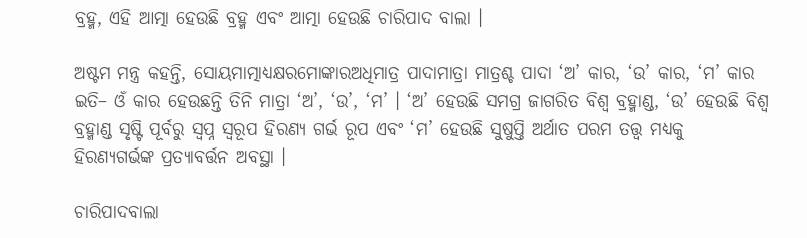ବ୍ରହ୍ମ, ଏହି ଆତ୍ମା ହେଉଛି ବ୍ରହ୍ମ ଏବଂ ଆତ୍ମା ହେଉଛି ଚାରିପାଦ ବାଲା ।

ଅଷ୍ଟମ ମନ୍ତ୍ର କହନ୍ତି, ସୋୟମାତ୍ମାଧ୍ୟକ୍ଷରମୋଙ୍କାରଅଧିମାତ୍ର ପାଦାମାତ୍ରା ମାତ୍ରଶ୍ଚ ପାଦା ‘ଅ’ କାର, ‘ଉ’ କାର, ‘ମ’ କାର ଇତି– ଓଁ କାର ହେଉଛନ୍ତି ତିନି ମାତ୍ରା ‘ଅ’, ‘ଉ’, ‘ମ’ । ‘ଅ’ ହେଉଛି ସମଗ୍ର ଜାଗରିତ ବିଶ୍ଵ ବ୍ରହ୍ମାଣ୍ଡ, ‘ଉ’ ହେଉଛି ବିଶ୍ଵ ବ୍ରହ୍ମାଣ୍ଡ ସୃଷ୍ଟି ପୂର୍ବରୁ ସ୍ଵପ୍ନ ସ୍ୱରୂପ ହିରଣ୍ୟ ଗର୍ଭ ରୂପ ଏବଂ ‘ମ’ ହେଉଛି ସୁଷୁପ୍ତି ଅର୍ଥାତ ପରମ ତତ୍ତ୍ଵ ମଧ୍ୟକୁ ହିରଣ୍ୟଗର୍ଭଙ୍କ ପ୍ରତ୍ୟାବର୍ତ୍ତନ ଅବସ୍ଥା ।

ଚାରିପାଦବାଲା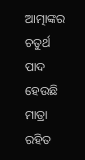ଆତ୍ମାଙ୍କର ଚତୁର୍ଥ ପାଦ ହେଉଛି ମାତ୍ରା ରହିତ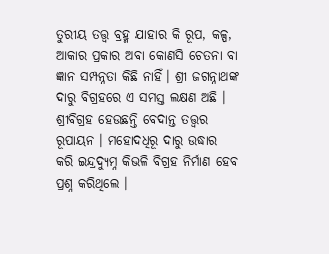ତୁରୀୟ ତତ୍ତ୍ଵ ବ୍ରହ୍ମ ଯାହାର କି ରୂପ, କଳ୍ପ, ଆକାର ପ୍ରକାର ଅବା କୋଣସି ଚେତନା ବା ଜ୍ଞାନ ସମ୍ପନ୍ନତା କିଛି ନାହିଁ। ଶ୍ରୀ ଜଗନ୍ନାଥଙ୍କ ଦାରୁ ବିଗ୍ରହରେ ଏ ସମସ୍ତ ଲକ୍ଷଣ ଅଛି । ଶ୍ରୀବିଗ୍ରହ ହେଉଛନ୍ତି ବେଦାନ୍ତ ତତ୍ତ୍ଵର ରୂପାୟନ । ମହୋଦଧିରୂ ଦାରୁ ଉଦ୍ଧାର କରି ଇନ୍ଦ୍ରଦ୍ୟୁମ୍ନ କିଭଳି ବିଗ୍ରହ ନିର୍ମାଣ ହେବ ପ୍ରଶ୍ନ କରିଥିଲେ ।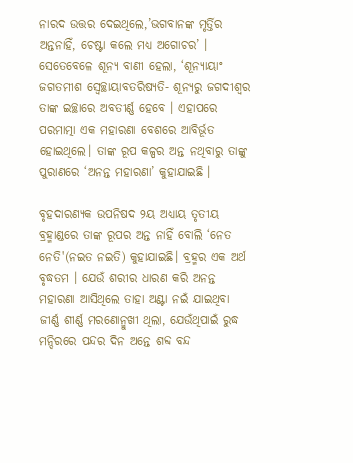ନାରଦ ଉତ୍ତର ଦେଇଥିଲେ,’ଭଗବାନଙ୍କ ମୃର୍ତ୍ତିର ଅନ୍ତନାହିଁ, ଚେଷ୍ଟା କଲେ ମଧ୍ୟ ଅଗୋଚର’ । ସେତେବେଳେ ଶୂନ୍ୟ ବାଣୀ ହେଲା, ‘ଶୂନ୍ୟାୟାଂ ଜଗତମୀଶ ସ୍ଵେଚ୍ଛାୟାବତରିଷ୍ୟତି- ଶୂନ୍ୟରୁ ଜଗଦୀଶ୍ଵର ତାଙ୍କ ଇଚ୍ଛାରେ ଅବତୀର୍ଣ୍ଣ ହେବେ । ଏହାପରେ ପରମାତ୍ମା ଏକ ମହାରଣା ବେଶରେ ଆବିର୍ଭୂତ ହୋଇଥିଲେ। ତାଙ୍କ ରୂପ କଳ୍ପର ଅନ୍ତ ନଥିବାରୁ ତାଙ୍କୁ ପୁରାଣରେ ‘ଅନନ୍ତ ମହାରଣା’ କୁହାଯାଇଛି ।

ବୃହଦାରଣ୍ୟକ ଉପନିଷଦ ୨ୟ ଅଧ୍ୟାୟ ତୃତୀୟ ବ୍ରହ୍ମାଣ୍ଡରେ ତାଙ୍କ ରୂପର ଅନ୍ତ ନାହିଁ ବୋଲି ‘ନେତ ନେତି'(ନଇତ ନଇତି) କୁହାଯାଇଛି। ବ୍ରହ୍ମର ଏକ ଅର୍ଥ ବୃଦ୍ଧତମ । ଯେଉଁ ଶରୀର ଧାରଣ କରି ଅନନ୍ତ ମହାରଣା ଆସିଥିଲେ ତାହା ଅଣ୍ଟା ନଇଁ ଯାଇଥିବା ଜୀର୍ଣ୍ଣ ଶୀର୍ଣ୍ଣ ମରଣୋନ୍ମୁଖୀ ଥିଲା, ଯେଉଁଥିପାଇଁ ରୁଦ୍ଧ ମନ୍ଦିରରେ ପନ୍ଦର ଦିନ ଅନ୍ତେ ଶବ୍ଦ ବନ୍ଦ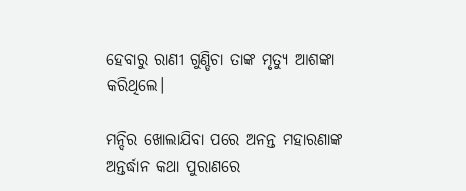ହେବାରୁ ରାଣୀ ଗୁଣ୍ଡିଚା ତାଙ୍କ ମୃତ୍ୟୁ ଆଶଙ୍କା କରିଥିଲେ।

ମନ୍ଦିର ଖୋଲାଯିବା ପରେ ଅନନ୍ତ ମହାରଣାଙ୍କ ଅନ୍ତର୍ଦ୍ଧାନ କଥା ପୁରାଣରେ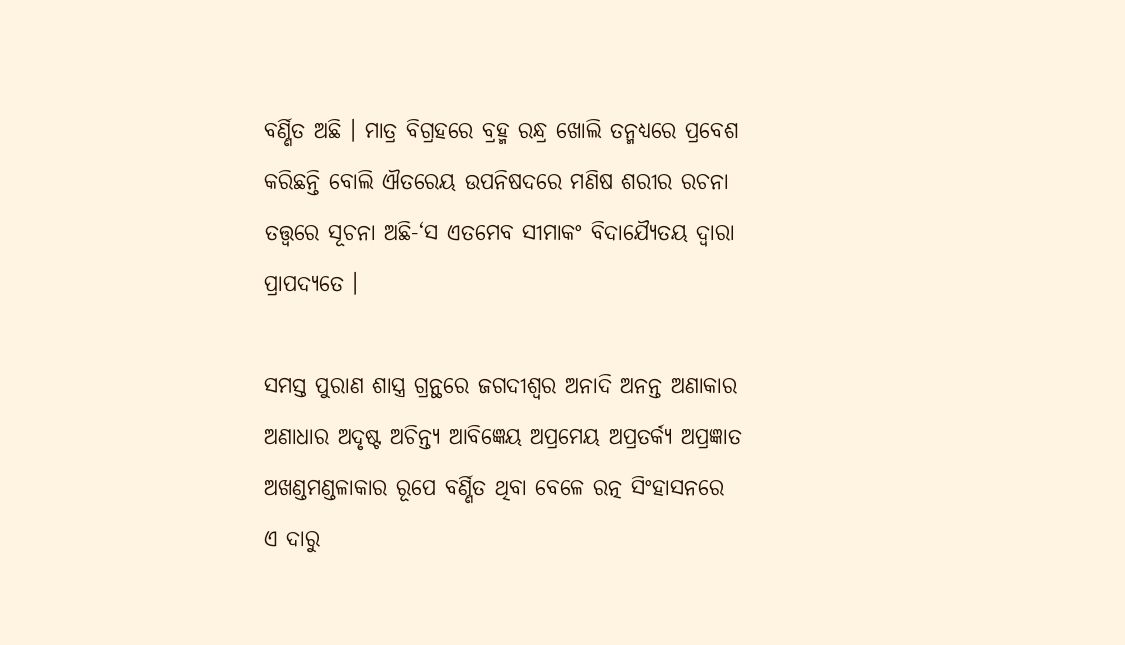ବର୍ଣ୍ଣିତ ଅଛି । ମାତ୍ର ବିଗ୍ରହରେ ବ୍ରହ୍ମ ରନ୍ଧ୍ର ଖୋଲି ତନ୍ମଧ୍ୟରେ ପ୍ରବେଶ କରିଛନ୍ତି ବୋଲି ଐତରେୟ ଉପନିଷଦରେ ମଣିଷ ଶରୀର ରଚନା ତତ୍ତ୍ଵରେ ସୂଚନା ଅଛି-‘ସ ଏତମେବ ସୀମାକଂ ବିଦାଯ୍ୟୈତୟ ଦ୍ଵାରା ପ୍ରାପଦ୍ୟତେ ।

ସମସ୍ତ ପୁରାଣ ଶାସ୍ତ୍ର ଗ୍ରନ୍ଥରେ ଜଗଦୀଶ୍ଵର ଅନାଦି ଅନନ୍ତ ଅଣାକାର ଅଣାଧାର ଅଦୃଷ୍ଟ ଅଚିନ୍ତ୍ୟ ଆବିଜ୍ଞେୟ ଅପ୍ରମେୟ ଅପ୍ରତର୍କ୍ୟ ଅପ୍ରଜ୍ଞାତ ଅଖଣ୍ଡମଣ୍ଡଳାକାର ରୂପେ ବର୍ଣ୍ଣିତ ଥିବା ବେଳେ ରତ୍ନ ସିଂହାସନରେ ଏ ଦାରୁ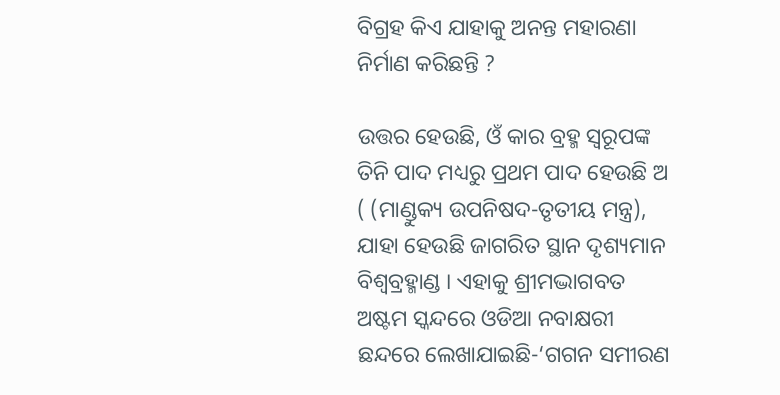ବିଗ୍ରହ କିଏ ଯାହାକୁ ଅନନ୍ତ ମହାରଣା ନିର୍ମାଣ କରିଛନ୍ତି ?

ଉତ୍ତର ହେଉଛି, ଓଁ କାର ବ୍ରହ୍ମ ସ୍ୱରୂପଙ୍କ ତିନି ପାଦ ମଧ୍ୟରୁ ପ୍ରଥମ ପାଦ ହେଉଛି ଅ ( (ମାଣ୍ଡୁକ୍ୟ ଉପନିଷଦ-ତୃତୀୟ ମନ୍ତ୍ର), ଯାହା ହେଉଛି ଜାଗରିତ ସ୍ଥାନ ଦୃଶ୍ୟମାନ ବିଶ୍ଵବ୍ରହ୍ମାଣ୍ଡ । ଏହାକୁ ଶ୍ରୀମଦ୍ଭାଗବତ ଅଷ୍ଟମ ସ୍କନ୍ଦରେ ଓଡିଆ ନବାକ୍ଷରୀ ଛନ୍ଦରେ ଲେଖାଯାଇଛି-‘ଗଗନ ସମୀରଣ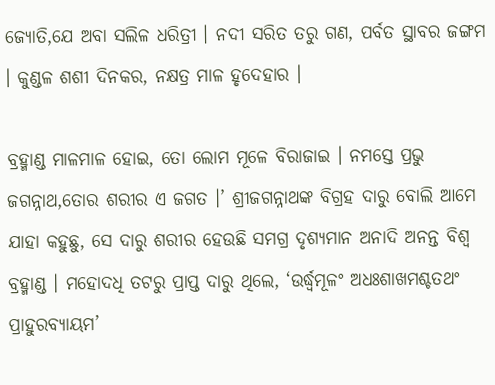ଜ୍ୟୋତି,ଯେ ଅବା ସଲିଳ ଧରିତ୍ରୀ । ନଦୀ ସରିତ ତରୁ ଗଣ, ପର୍ବତ ସ୍ଥାବର ଜଙ୍ଗମ । କୁଣ୍ଡଳ ଶଶୀ ଦିନକର, ନକ୍ଷତ୍ର ମାଳ ହୃଦେହାର ।

ବ୍ରହ୍ମାଣ୍ଡ ମାଳମାଳ ହୋଇ, ତୋ ଲୋମ ମୂଳେ ବିରାଜାଇ । ନମସ୍ତେ ପ୍ରଭୁ ଜଗନ୍ନାଥ,ତୋର ଶରୀର ଏ ଜଗତ ।’ ଶ୍ରୀଜଗନ୍ନାଥଙ୍କ ବିଗ୍ରହ ଦାରୁ ବୋଲି ଆମେ ଯାହା କହୁଛୁ, ସେ ଦାରୁ ଶରୀର ହେଉଛି ସମଗ୍ର ଦୃଶ୍ୟମାନ ଅନାଦି ଅନନ୍ତ ବିଶ୍ଵ ବ୍ରହ୍ମାଣ୍ଡ । ମହୋଦଧି ତଟରୁ ପ୍ରାପ୍ତ ଦାରୁ ଥିଲେ, ‘ଉର୍ଦ୍ଧ୍ଵମୂଳଂ ଅଧଃଶାଖମଶ୍ଚତଥଂ ପ୍ରାହୁରବ୍ୟାୟମ’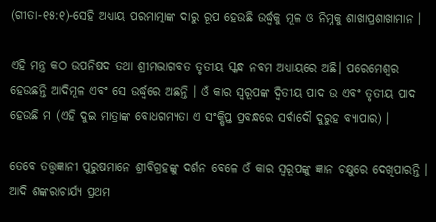(ଗୀତା-୧୫:୧)-ସେହି ଅଧ୍ୟାୟ ପରମାତ୍ମାଙ୍କ ଦାରୁ ରୂପ ହେଉଛି ଉର୍ଦ୍ଧ୍ଵକୁ ମୂଳ ଓ ନିମ୍ନକୁ ଶାଖାପ୍ରଶାଖାମାନ ।

ଏହି ମନ୍ତ୍ର କଠ ଉପନିଷଦ ତଥା ଶ୍ରୀମଦ୍ଭାଗବତ ତୃତୀୟ ସ୍କନ୍ଧ ନବମ ଅଧ୍ୟାୟରେ ଅଛି। ପରେମେଶ୍ଵର ହେଉଛନ୍ତି ଆଦିମୂଳ ଏବଂ ସେ ଉର୍ଦ୍ଧ୍ଵରେ ଅଛନ୍ତି । ଓଁ କାର ସ୍ୱରୂପଙ୍କ ଦ୍ଵିତୀୟ ପାଦ ଉ ଏବଂ ତୃତୀୟ ପାଦ ହେଉଛି ମ (ଏହି ଦୁଇ ମାତ୍ରାଙ୍କ ବୋଧଗମ୍ୟତା ଏ ସଂକ୍ଷିପ୍ତ ପ୍ରବନ୍ଧରେ ସର୍ବାଦୌ ଦୁରୁହ ବ୍ୟାପାର) ।

ତେବେ ତତ୍ତ୍ଵଜ୍ଞାନୀ ପୁରୁଷମାନେ ଶ୍ରୀବିଗ୍ରହଙ୍କୁ ଦର୍ଶନ ବେଳେ ଓଁ କାର ସ୍ୱରୂପଙ୍କୁ ଜ୍ଞାନ ଚକ୍ଷୁରେ ଦେଖିପାରନ୍ତି । ଆଦି ଶଙ୍କରାଚାର୍ଯ୍ୟ ପ୍ରଥମ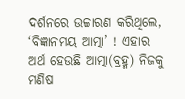ଦର୍ଶନରେ ଉଚ୍ଚାରଣ କରିଥିଲେ, ‘ବିଜ୍ଞାନମୟ ଆତ୍ମା’ ! ଏହାର ଅର୍ଥ ହେଉଛି ଆତ୍ମା(ବ୍ରହ୍ମ) ନିଜକୁ ମଣିଷ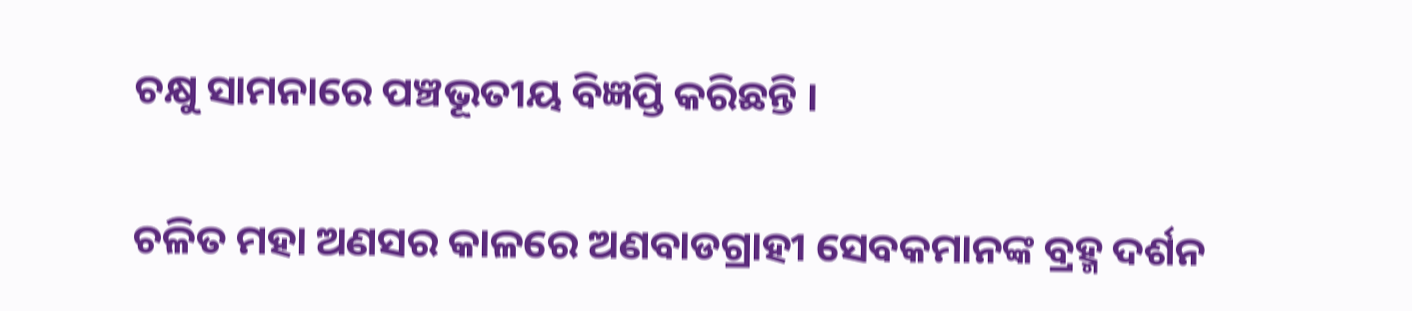ଚକ୍ଷୁ ସାମନାରେ ପଞ୍ଚଭୂତୀୟ ବିଜ୍ଞପ୍ତି କରିଛନ୍ତି ।

ଚଳିତ ମହା ଅଣସର କାଳରେ ଅଣବାଡଗ୍ରାହୀ ସେବକମାନଙ୍କ ବ୍ରହ୍ମ ଦର୍ଶନ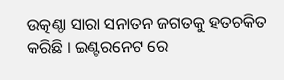ଉତ୍କଣ୍ଠା ସାରା ସନାତନ ଜଗତକୁ ହତଚକିତ କରିଛି । ଇଣ୍ଟରନେଟ ରେ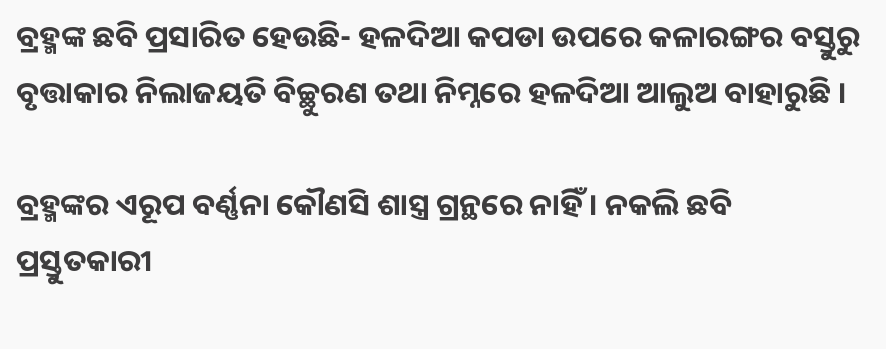ବ୍ରହ୍ମଙ୍କ ଛବି ପ୍ରସାରିତ ହେଉଛି- ହଳଦିଆ କପଡା ଉପରେ କଳାରଙ୍ଗର ବସ୍ତୁରୁ ବୃତ୍ତାକାର ନିଲାଜୟତି ବିଚ୍ଛୁରଣ ତଥା ନିମ୍ନରେ ହଳଦିଆ ଆଲୁଅ ବାହାରୁଛି ।

ବ୍ରହ୍ମଙ୍କର ଏରୂପ ବର୍ଣ୍ଣନା କୌଣସି ଶାସ୍ତ୍ର ଗ୍ରନ୍ଥରେ ନାହିଁ । ନକଲି ଛବି ପ୍ରସ୍ତୁତକାରୀ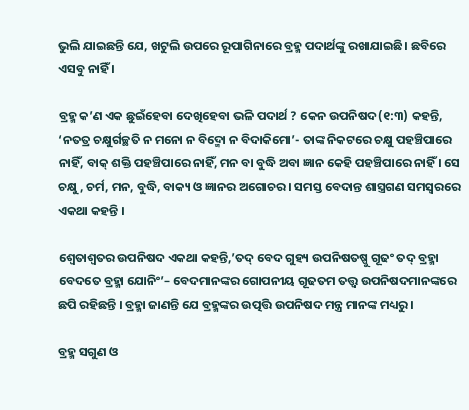ଭୁଲି ଯାଇଛନ୍ତି ଯେ, ଖଟୁଲି ଉପରେ ରୂପାଗିନାରେ ବ୍ରହ୍ମ ପଦାର୍ଥଙ୍କୁ ରଖାଯାଇଛି। ଛବିରେ ଏସବୁ ନାହିଁ ।

ବ୍ରହ୍ମ କ’ଣ ଏକ ଛୁଇଁହେବା ଦେଖିହେବା ଭଳି ପଦାର୍ଥ ? କେନ ଉପନିଷଦ(୧:୩) କହନ୍ତି, ‘ନତତ୍ର ଚକ୍ଷୁର୍ଗଚ୍ଛତି ନ ମନୋ ନ ବିଦ୍ମୋ ନ ବିଦାକିମୋ’- ତାଙ୍କ ନିକଟରେ ଚକ୍ଷୁ ପହଞ୍ଚିପାରେ ନାହିଁ, ବାକ୍ ଶକ୍ତି ପହଞ୍ଚିପାରେ ନାହିଁ, ମନ ବା ବୁଦ୍ଧି ଅବା ଜ୍ଞାନ କେହି ପହଞ୍ଚିପାରେ ନାହିଁ । ସେ ଚକ୍ଷୁ, ଚର୍ମ, ମନ, ବୁଦ୍ଧି, ବାକ୍ୟ ଓ ଜ୍ଞାନର ଅଗୋଚର । ସମସ୍ତ ବେଦାନ୍ତ ଶାସ୍ତ୍ରଗଣ ସମସ୍ଵରରେ ଏକଥା କହନ୍ତି ।

ଶ୍ଵେତାଶ୍ଵତର ଉପନିଷଦ ଏକଥା କହନ୍ତି,’ତଦ୍ ବେଦ ଗୁହ୍ୟ ଉପନିଷତଷ୍ପୁ ଗୂଢଂ ତଦ୍ ବ୍ରହ୍ମା ବେଦତେ ବ୍ରହ୍ମା ଯୋନିଂ’– ବେଦମାନଙ୍କର ଗୋପନୀୟ ଗୂଢତମ ତତ୍ତ୍ଵ ଉପନିଷଦମାନଙ୍କରେ ଛପି ରହିଛନ୍ତି । ବ୍ରହ୍ମା ଜାଣନ୍ତି ଯେ ବ୍ରହ୍ମଙ୍କର ଉତ୍ପତ୍ତି ଉପନିଷଦ ମନ୍ତ୍ର ମାନଙ୍କ ମଧ୍ୟରୁ ।

ବ୍ରହ୍ମ ସଗୁଣ ଓ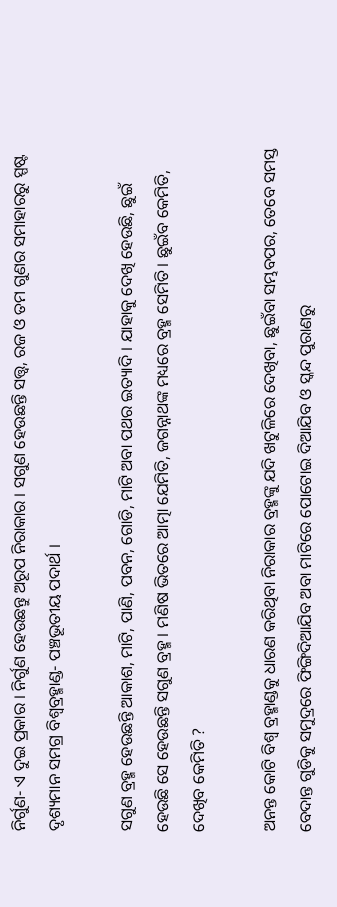ନିର୍ଗୁଣ- ଏ ଦୁଇ ପ୍ରକାର । ନିର୍ଗୁଣ ହେଉଛନ୍ତୁ ଅରୂପ ନିରାକାର । ସଗୁଣ ହେଉଛନ୍ତି ସତ୍ତ୍ଵ, ରଜ ଓ ତମ ଗୁଣର ସମାହାରରୁ ସ୍ପଷ୍ଟ ଦୃଶ୍ୟମାନ ସମଗ୍ର ବିଶ୍ଵବ୍ରହ୍ମାଣ୍ଡ- ପଞ୍ଚଭୂତୀୟ ପଦାର୍ଥ ।

ସଗୁଣ ବ୍ରହ୍ମ ହେଉଛନ୍ତି ଆକାଶ, ମାଟି, ପାଣି, ପବନ, ଗୋଡି, ମାଟି ଅବା ପଥର ଇତ୍ୟାଦି । ଯାହାକୁ ଦେଖି ହେଉଛି, ଛୁଇଁ ହେଉଛି ସେ ହେଉଛନ୍ତି ସଗୁଣ ବ୍ରହ୍ମ । ମଣିଷ ଭିତରେ ଆତ୍ମା ଯେମିତି, ଜଗନ୍ନାଥଙ୍କ ମଧ୍ୟରେ ବ୍ରହ୍ମ ସେମିତି । ଛୁଇଁବ କେମିତି, ଦେଖିବ କେମିତି ?

ଅନନ୍ତ କୋଟି ବିଶ୍ଵ ବ୍ରହ୍ମାଣ୍ଡକୁ ଧାରଣ କରିଥିବା ନିରାକାର ବ୍ରହ୍ମଙ୍କୁ ଯଦି ଖଟୁଳିରେ ଦେଖିବା, ଛୁଇଁବା ସମ୍ଭବପର, ତେବେ ସମସ୍ତ ବେଦାନ୍ତ ଗୁଡିକୁ ସମୁଦ୍ରରେ ଫିଙ୍ଗିଦିଆଯିବ ଅବା ମାଟିରେ ପୋଟୋଇ ଦିଆଯିବ ଓ ସ୍କନ୍ଦ ପୁରାଣରୁ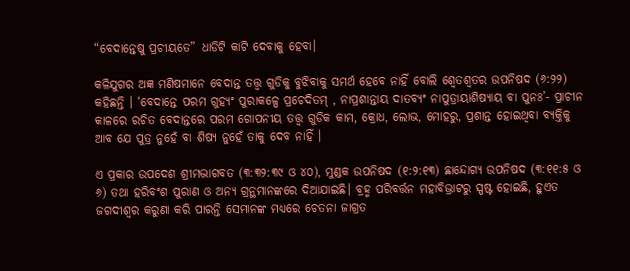“ବେଦାନ୍ତେଷୁ ପ୍ରଚୀୟତେ” ଧାଡିଟି କାଟି ଦେବାକୁ ହେବା।

କଳିଯୁଗର ଅଜ୍ଞ ମଣିଷମାନେ ବେଦାନ୍ତ ତତ୍ତ୍ଵ ଗୁଡିକୁ ବୁଝିବାକୁ ସମର୍ଥ ହେବେ ନାହିଁ ବୋଲି ଶ୍ଵେତଶ୍ଵତର ଉପନିଷଦ (୬:୨୨) କହିଛନ୍ତି । ‘ବେଦାନ୍ତେ ପରମ ଗୁହ୍ୟଂ ପୁରାକଳ୍ପେ ପ୍ରଚେଦିତମ୍ , ନାପ୍ରଶାନ୍ତାୟ ଦାତବ୍ୟଂ ନାପୁତ୍ରାୟାଶିଷ୍ୟାୟ ବା ପୁନଃ’- ପ୍ରାଚୀନ କାଳରେ ରଚିତ ବେଦାନ୍ତରେ ପରମ ଗୋପନୀୟ ତତ୍ତ୍ଵ ଗୁଡିକ କାମ, କ୍ରୋଧ, ଲୋଭ, ମୋହରୁ, ପ୍ରଶାନ୍ତ ହୋଇଥିବା ବ୍ୟକ୍ତିକୁ ଆବ ଯେ ପୁତ୍ର ନୁହେଁ ବା ଶିଷ୍ୟ ନୁହେଁ ତାକୁ ଦେବ ନାହିଁ ।

ଏ ପ୍ରକାର ଉପଦେଶ ଶ୍ରୀମଦ୍ଭାଗବତ (୩:୩୨:୩୯ ଓ ୪୦), ମୁଣ୍ଡକ ଉପନିଷଦ (୧:୨:୧୩) ଛାନ୍ଦୋଗ୍ୟ ଉପନିଷଦ (୩:୧୧:୫ ଓ ୬) ତଥା ହରିବଂଶ ପୁରାଣ ଓ ଅନ୍ୟ ଗ୍ରନ୍ଥମାନଙ୍କରେ ଦିଆଯାଇଛି। ବ୍ରହ୍ମ ପରିବର୍ତ୍ତନ ମହାବିଭ୍ରାଟରୁ ସ୍ପଷ୍ଟ ହୋଇଛି, ହୁଏତ ଜଗଦୀଶ୍ଵର କରୁଣା କରି ପାରନ୍ତି ସେମାନଙ୍କ ମଧ୍ୟରେ ଚେତନା ଜାଗ୍ରତ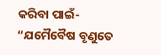କରିବା ପାଇଁ- “ଯମୈବୈଷ ବୃଣୁତେ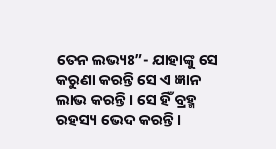ତେନ ଲଭ୍ୟଃ”- ଯାହାଙ୍କୁ ସେ କରୁଣା କରନ୍ତି ସେ ଏ ଜ୍ଞାନ ଲାଭ କରନ୍ତି । ସେ ହିଁ ବ୍ରହ୍ମ ରହସ୍ୟ ଭେଦ କରନ୍ତି।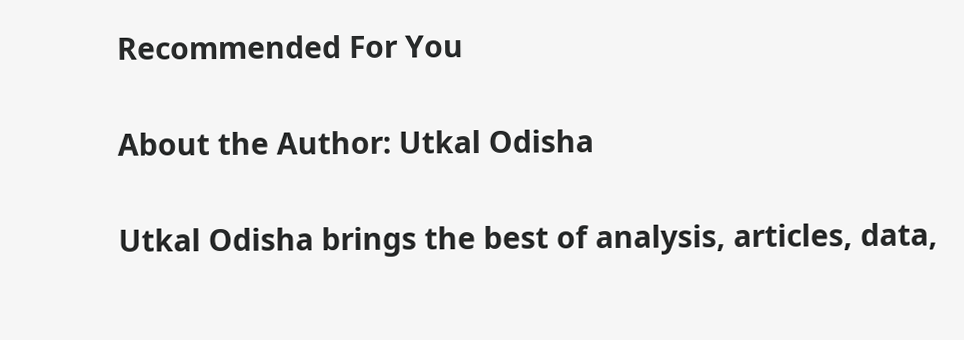Recommended For You

About the Author: Utkal Odisha

Utkal Odisha brings the best of analysis, articles, data,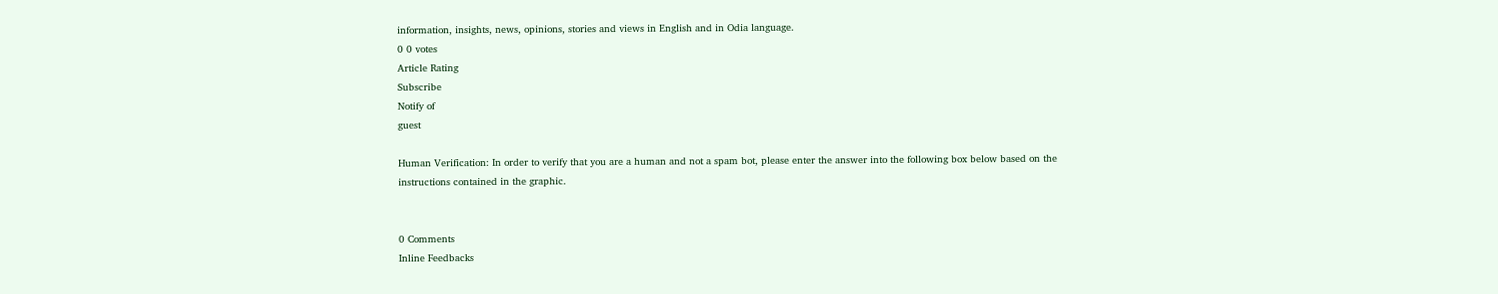information, insights, news, opinions, stories and views in English and in Odia language.
0 0 votes
Article Rating
Subscribe
Notify of
guest

Human Verification: In order to verify that you are a human and not a spam bot, please enter the answer into the following box below based on the instructions contained in the graphic.


0 Comments
Inline Feedbacks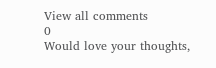View all comments
0
Would love your thoughts,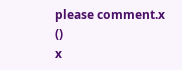please comment.x
()
x